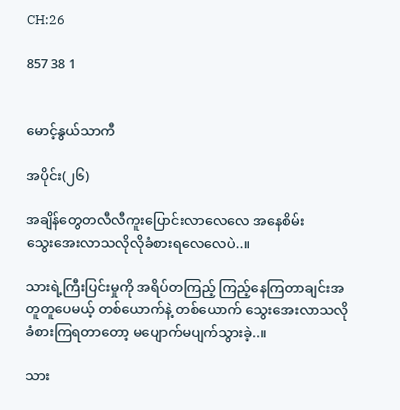CH:26

857 38 1


မောင့်နွယ်သာကီ

အပိုင်း(၂၆)

အချိန်တွေတလီလီကူးပြောင်းလာလေလေ အနေစိမ်းသွေး‌အေးလာသလိုလိုခံစားရလေလေပဲ..။

သားရဲ့ကြီးပြင်းမှု‌ကို အရိပ်တကြည့် ကြည့်နေကြတာချင်းအတူတူပေမယ့် တစ်ယောက်နဲ့ တစ်ယောက် သွေးအေးလာသလို ခံစားကြရတာတော့ မပျောက်မပျက်သွားခဲ့..။

သား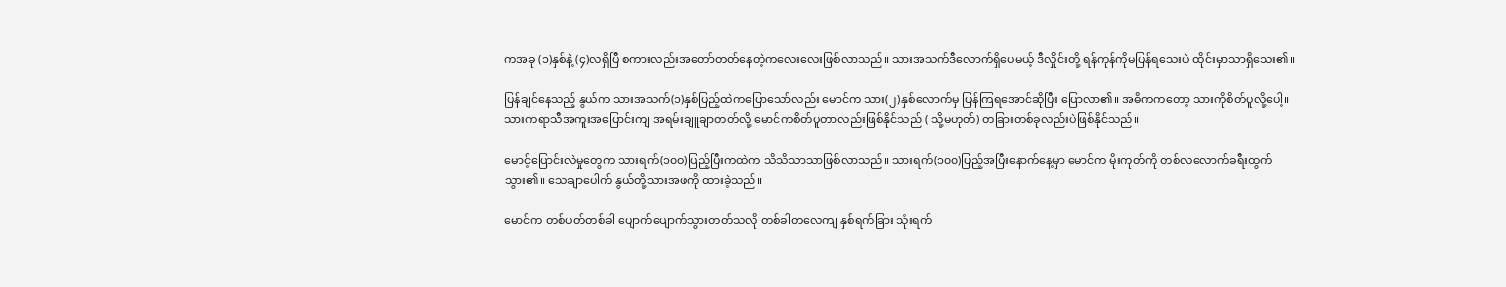ကအခု (၁)နှစ်နဲ့ (၄)လရှိပြီ ‌စကားလည်းအတော်တတ်နေတဲ့ကလေးလေးဖြစ်လာသည်။ သားအသက်ဒီလောက်ရှိပေမယ့် ဒီလှိုင်းတို့ ရန်ကုန်ကိုမပြန်ရသေးပဲ ထိုင်းမှာသာရှိသေး၏။

ပြန်ချင်နေသည့် နွယ်က သားအသက်(၁)နှစ်ပြည့်ထဲကပြောသော်လည်း မောင်က သား(၂)နှစ်လောက်မှ ပြန်ကြရအောင်ဆိုပြီး ပြောလာ၏။ အဓိကကတော့ သားကိုစိတ်ပူလို့ပေါ့။ သားကရာသီအကူးအပြောင်းကျ အရမ်းချူချာတတ်လို့ မောင်ကစိတ်ပူတာလည်းဖြစ်နိုင်သည် ( သို့မဟုတ်) တခြားတစ်ခုလည်းပဲဖြစ်နိုင်သည်။

မောင့်ပြောင်းလဲမှုတွေက သားရက်(၁၀ဝ)ပြည့်ပြီးကထဲက သိသိသာသာဖြစ်လာသည်။ သားရက်(၁၀၀)ပြည့်အပြီးနောက်နေ့မှာ မောင်က မိုးကုတ်ကို တစ်လလောက်ခရီးထွက်သွား၏။ သေချာပေါက် နွယ်တို့သားအဖကို ထားခဲ့သည်။

မောင်က တစ်ပတ်တစ်ခါ ပျောက်ပျောက်သွားတတ်သလို တစ်ခါတလေကျ နှစ်ရက်ခြား သုံးရက်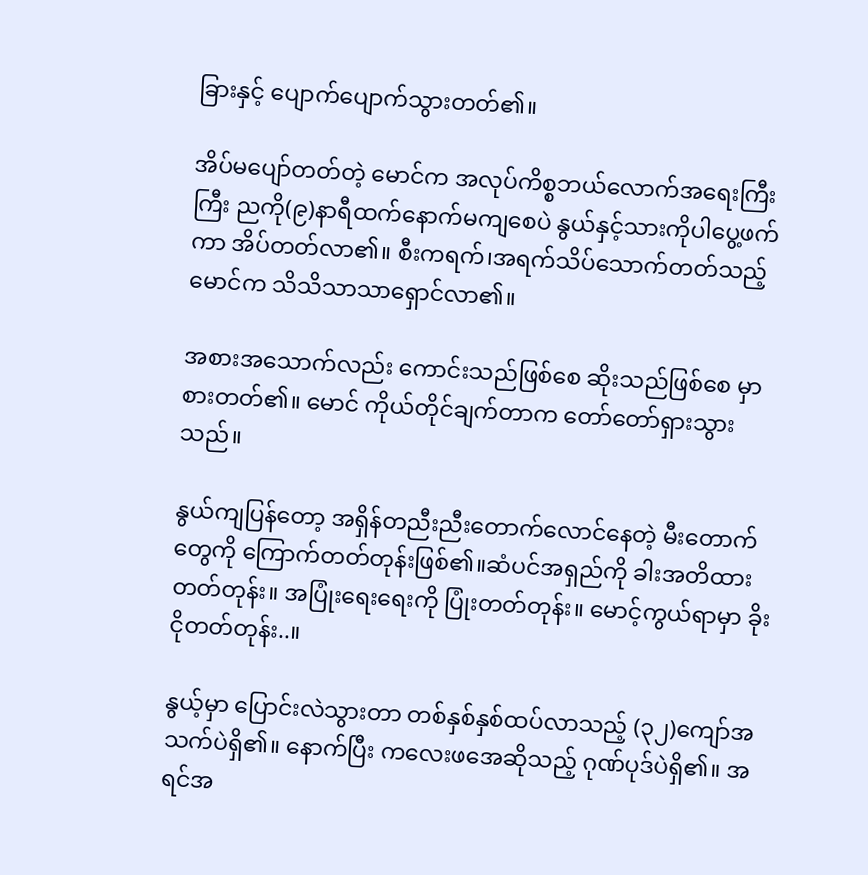ခြားနှင့် ပျောက်ပျောက်သွားတတ်၏။

အိပ်မပျော်တတ်တဲ့ မောင်က အလုပ်ကိစ္စဘယ်လောက်အရေးကြီးကြီး ညကို(၉)နာရီထက်နောက်မကျစေပဲ နွယ်နှင့်သားကိုပါပွေ့ဖက်ကာ အိပ်တတ်လာ၏။ ‌စီးကရက်၊အရက်သိပ်သောက်တတ်သည့်‌ မောင်က သိသိသာသာရှောင်လာ၏။

အစားအသောက်လည်း ကောင်းသည်ဖြစ်စေ ဆိုးသည်ဖြစ်စေ မှာစားတတ်၏။ မောင် ကိုယ်တိုင်ချက်တာက တော်တော်ရှားသွားသည်။

နွယ်ကျပြန်တော့ အရှိန်တညီးညီးတောက်လောင်နေတဲ့ မီးတောက်တွေကို ကြောက်တတ်တုန်းဖြစ်၏။ဆံပင်အရှည်ကို ခါးအတိထားတတ်တုန်း။ အပြုံးရေးရေးကို ပြုံးတတ်တုန်း။ မောင့်ကွယ်ရာမှာ ခိုးငိုတတ်တုန်း..။

နွယ့်မှာ ပြောင်းလဲသွားတာ တစ်နှစ်နှစ်ထပ်လာသည့် (၃၂)ကျော်အသက်ပဲရှိ၏။ နောက်ပြီး ကလေးဖအေဆိုသည့် ဂုဏ်ပုဒ်ပဲရှိ၏။ အရင်အ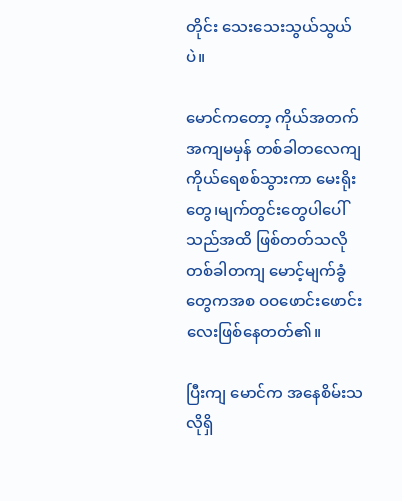တိုင်း သေးသေးသွယ်သွယ်ပဲ။

မောင်ကတော့ ကိုယ်အတက်အကျမမှန် တစ်ခါတလေကျ ကိုယ်ရေစစ်သွားကာ မေးရိုးတွေ၊မျက်တွင်းတွေပါပေါ်သည်အထိ ဖြစ်တတ်သလို တစ်ခါတကျ မောင့်မျက်ခွံတွေကအစ ဝဝဖောင်းဖောင်းလေးဖြစ်နေတတ်၏။

ပြီးကျ မောင်က အနေစိမ်းသလိုရှိ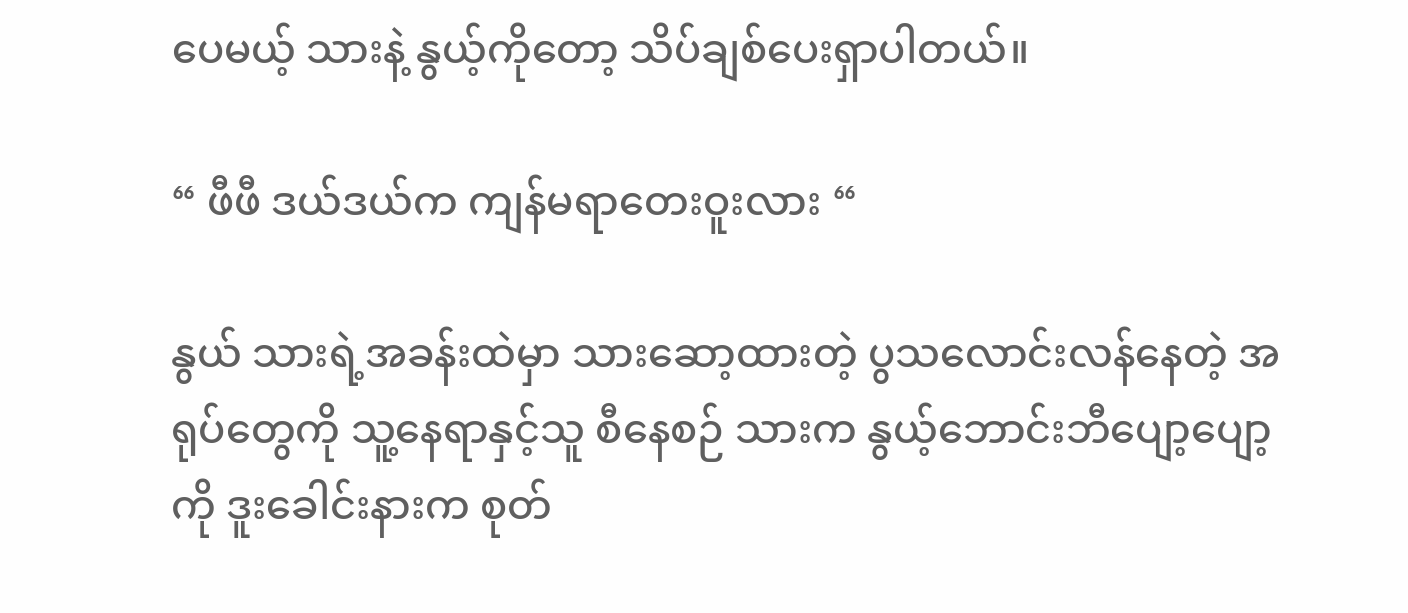ပေမယ့် သားနဲ့ နွယ့်ကိုတော့ သိပ်ချစ်ပေးရှာပါတယ်။

“ ဖီဖီ ဒယ်ဒယ်က ကျန်မရာတေးဝူးလား “

နွယ် သားရဲ့အခန်းထဲမှာ သားဆော့ထားတဲ့ ပွသလောင်းလန်နေတဲ့ အရုပ်တွေကို သူ့နေရာနှင့်သူ စီနေစဉ် သားက နွယ့်ဘောင်းဘီပျော့ပျော့ကို ဒူးခေါင်းနားက စုတ်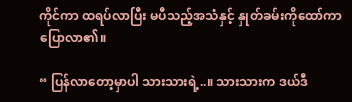ကိုင်ကာ ထရပ်လာပြီး မပီသည့်အသံနှင့် နှုတ်ခမ်းကိုထော်ကာ ပြောလာ၏။

“ ပြန်လာတော့မှာပါ သားသားရဲ့..။ သားသားက ဒယ်ဒီ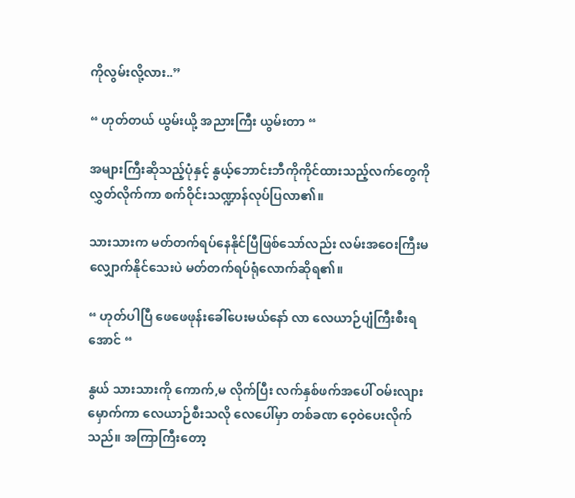ကိုလွမ်းလို့လား..”

“ ဟုတ်တယ် ယွမ်းယို့ အညားကြီး ယွမ်းတာ “

အများကြီးဆိုသည့်ပုံနှင့် နွယ့်ဘောင်းဘီကိုကိုင်ထားသည့်လက်တွေကိုလွှတ်လိုက်ကာ စက်ဝိုင်းသဏ္ဍာန်လုပ်ပြလာ၏။

သားသားက မတ်တက်ရပ်နေနိုင်ပြီဖြစ်သော်လည်း လမ်းအဝေးကြီးမလျှောက်နိုင်သေး‌ပဲ မတ်တက်ရပ်ရုံလောက်ဆိုရ၏။

“ ဟုတ်ပါပြီ ဖေဖေဖုန်းခေါ်ပေးမယ်နော် လာ လေယာဉ်ပျံကြီးစီးရအောင် “

နွယ် သားသားကို ကောက်,မ လိုက်ပြီး လက်နှစ်ဖက်အပေါ် ဝမ်းလျားမှောက်ကာ လေယာဉ်စီးသလို ‌လေပေါ်မှာ တစ်ခဏ ဝေ့ဝဲပေးလိုက်သည်။ အကြာကြီးတော့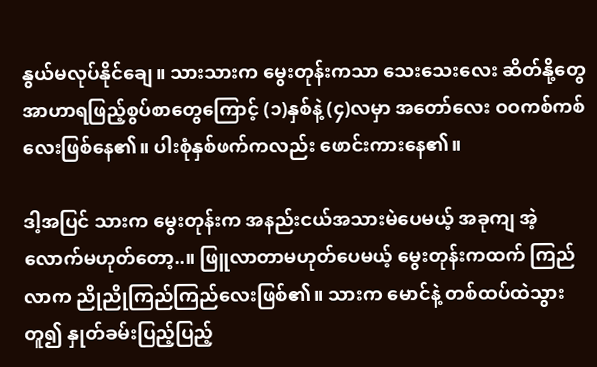နွယ်မလုပ်နိုင်ချေ။ သားသားက မွေးတုန်းကသာ သေးသေးလေး ဆိတ်နို့တွေ အာဟာရဖြည့်စွပ်စာတွေကြောင့် (၁)နှစ်နဲ့ (၄)လမှာ အတော်လေး ဝဝကစ်ကစ်လေးဖြစ်နေ၏။ ပါးစုံနှစ်ဖက်ကလည်း ဖောင်းကားနေ၏။

ဒါ့အပြင် သားက မွေး‌တုန်းက အနည်းငယ်အသားမဲပေမယ့် အခုကျ အဲ့လောက်မဟုတ်တော့..။ ဖြူလာတာမဟုတ်ပေမယ့် မွေးတုန်းကထက် ကြည်လာက ညိုညိုကြည်ကြည်လေးဖြစ်၏။ သားက မောင်နဲ့ တစ်ထပ်ထဲသွားတူ၍ နှုတ်ခမ်းပြည့်ပြည့်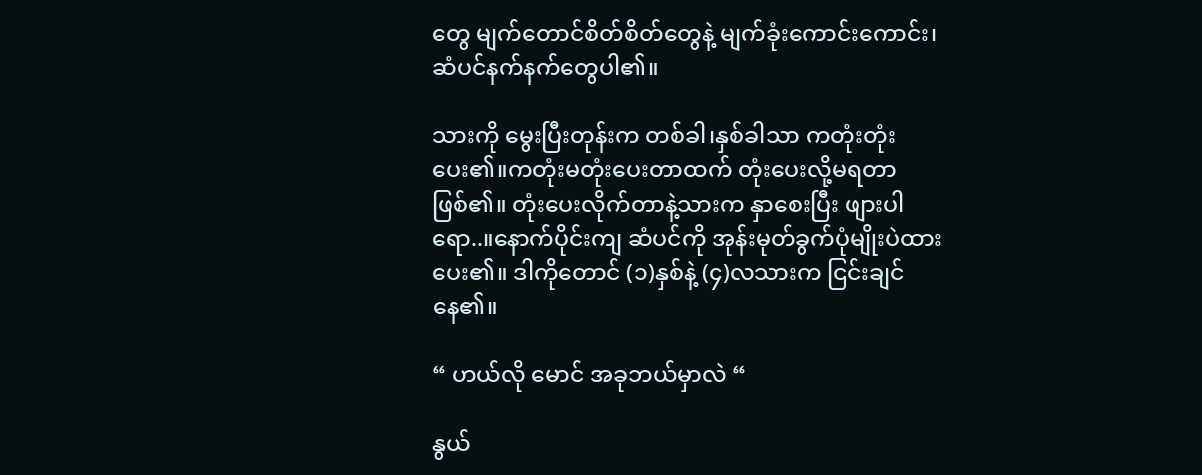တွေ မျက်တောင်စိတ်စိတ်တွေနဲ့ မျက်ခုံးကောင်းကောင်း၊ဆံပင်နက်နက်တွေပါ၏။

သားကို မွေးပြီးတုန်းက တစ်ခါ၊နှစ်ခါသာ ကတုံးတုံးပေး၏။ကတုံးမတုံးပေးတာထက် တုံးပေးလို့မရတာဖြစ်၏။ တုံးပေးလိုက်တာနဲ့သားက နှာစေးပြီး ဖျားပါရော..။နောက်ပိုင်းကျ ဆံပင်ကို အုန်းမုတ်ခွက်ပုံမျိုးပဲထားပေး၏။ ဒါကိုတောင် (၁)နှစ်နဲ့ (၄)လသားက ငြင်းချင်နေ၏။

“ ဟယ်လို မောင် အခုဘယ်မှာလဲ “

နွယ်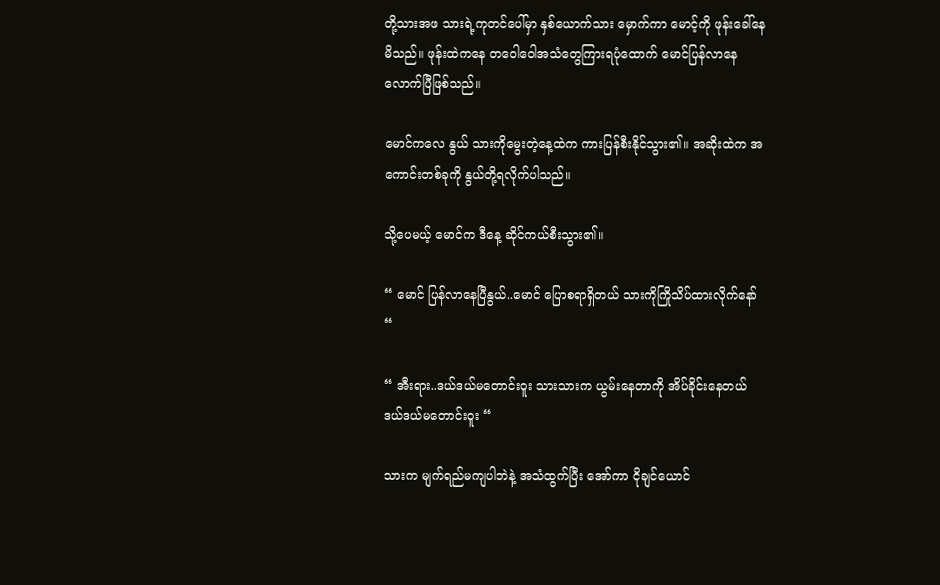တို့သားအဖ သားရဲ့ကုတင်ပေါ်မှာ နှစ်ယောက်သား မှောက်ကာ မောင့်ကို ‌ဖုန်းခေါ်နေမိသည်။ ဖုန်းထဲကနေ တဝေါဝေါအသံတွေကြားရပုံထောက် မောင်ပြန်လာနေလောက်ပြီဖြစ်သည်။

မောင်ကလေ နွယ် သားကိုမွေးတဲ့နေ့ထဲက ကားပြန်စီးနိုင်သွား၏။ အဆိုးထဲက အကောင်းတစ်ခုကို နွယ်တို့ရလိုက်ပါသည်။

သို့ပေမယ့် မောင်က ဒီနေ့ ဆိုင်ကယ်စီးသွား၏။

“ မောင် ပြန်လာနေပြီ‌နွယ်..မောင်‌ ပြောစရာရှိတယ် သားကိုကြိုသိပ်ထားလိုက်နော် “

“ အီးရား..ဒယ်ဒယ်မတောင်းဝူး သားသားက ယွမ်းနေတာကို အိပ်ခိုင်းနေတယ် ဒယ်ဒယ်မတောင်းဝူး “

သားက မျက်ရည်မကျပါဘဲနဲ့ အသံထွက်ပြီး အော်ကာ ငိုချင်ယောင်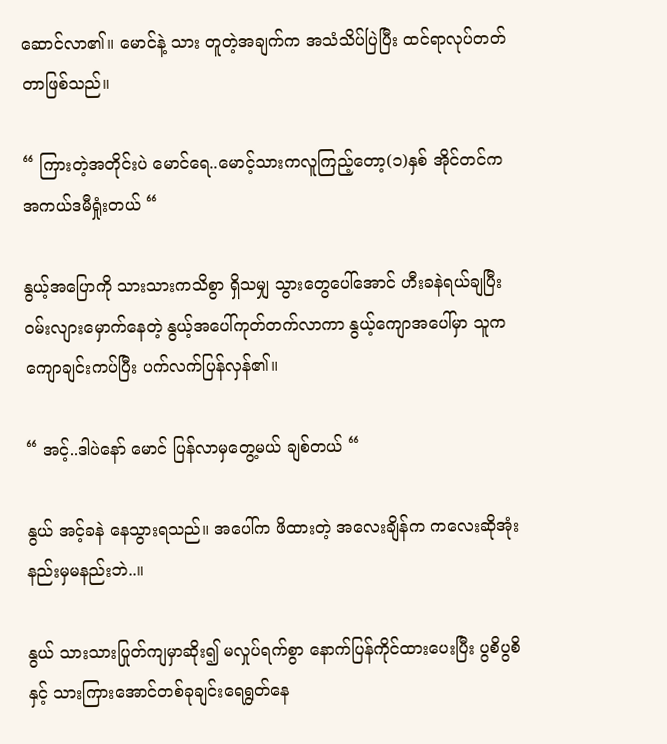ဆောင်လာ၏။ မောင်နဲ့ သား တူတဲ့အချက်က အသံသိပ်ပြဲပြီး ထင်ရာလုပ်တတ်တာဖြစ်သည်။

“ ကြားတဲ့အတိုင်းပဲ မောင်ရေ..မောင့်သားကလူကြည့်တော့(၁)နှစ် အိုင်တင်က အကယ်ဒမီရှုံးတယ် “

နွယ့်အပြောကို သားသားကသိစွာ ရှိသမျှ သွားတွေပေါ်အောင် ဟီးခနဲရယ်ချပြီး ဝမ်းလျားမှောက်နေတဲ့ နွယ့်အပေါ်ကုတ်တက်လာကာ နွယ့်ကျောအပေါ်မှာ သူကကျောချင်းကပ်ပြီး ပက်လက်ပြန်လှန်၏။

“ အင့်..ဒါပဲနော် မောင် ပြန်လာမှတွေ့မယ် ချစ်တယ် “

နွယ် အင့်ခနဲ နေသွားရသည်။ အပေါ်က ဖိထားတဲ့ အလေးချိန်က ကလေးဆိုအုံး နည်းမှမနည်းဘဲ..။

နွယ် သားသားပြုတ်ကျမှာဆိုး၍ မလှုပ်ရက်စွာ နောက်ပြန်ကိုင်ထားပေးပြီး ပွစိပွစိနှင့် သား‌ကြား‌အောင်တစ်ခုချင်းရေရွတ်နေ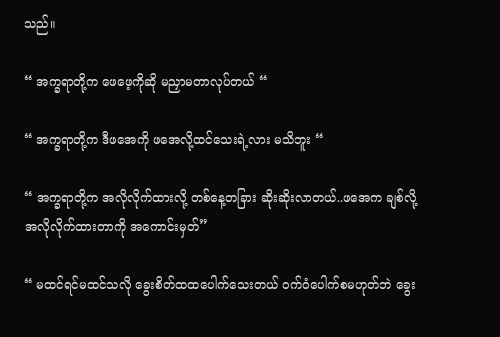သည်။

“ အက္ခရာတို့က ဖေဖေ့ကိုဆို မညှာမတာလုပ်တယ် “

“ အက္ခရာတို့က ဒီဖအေကို ‌ဖအေလို့ထင်သေးရဲ့လား မသိဘူး “

“ အက္ခရာတို့က အလိုလိုက်ထားလို့ တစ်နေ့တခြား ဆိုးဆိုးလာတယ်..ဖအေက ချစ်လို့အလိုလိုက်ထားတာကို အကောင်းမှတ်”

“ မထင်ရင်မထင်သလို ခွေးစိတ်ထထပေါက်သေးတယ် ဝက်ဝံပေါက်စမဟုတ်ဘဲ ခွေး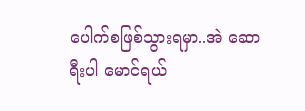ပေါက်စဖြစ်သွားရမှာ..အဲ ဆောရီးပါ မောင်ရယ်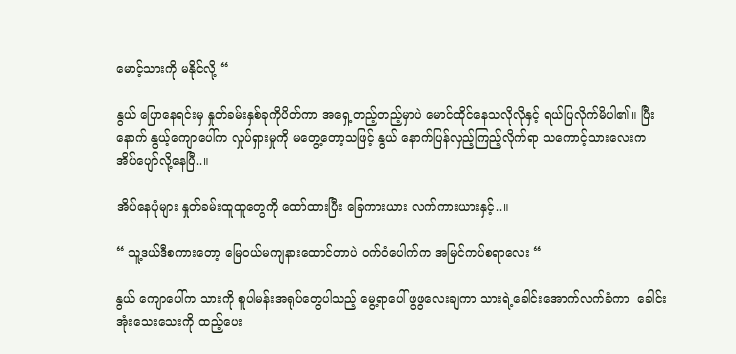မောင့်သားကို မနိုင်လို့ “

နွယ် ပြောနေရင်းမှ နှုတ်ခမ်းနှစ်ခုကိုပိတ်ကာ အရှေ့တည့်တည့်မှာပဲ မောင်ထိုင်နေသလိုလိုနှင့် ရယ်ပြလိုက်မိပါ၏။ ပြီးနောက် နွယ့်ကျောပေါ်က လှုပ်ရှားမှုကို မတွေ့တော့သဖြင့် နွယ် နောက်ပြန်လှည့်ကြည့်လိုက်ရာ သကောင့်သားလေးက အိပ်ပျော်လို့နေပြီ..။

အိပ်နေပုံများ နှုတ်ခမ်းထူထူတွေကို ထော်ထားပြီး ခြေကားယား လက်ကားယားနှင့်..။

“ သူ့ဒယ်ဒီစကားတော့ မြေဝယ်မကျနားထောင်တာပဲ ဝက်ဝံပေါက်က အမြင်ကပ်စရာလေး “

နွယ် ကျောပေါ်က သားကို စူပါမန်းအရုပ်တွေပါသည့် မွေ့ရာပေါ် ‌ဖွဖွလေးချကာ သားရဲ့ခေါင်းအောက်လက်ခံကာ  ခေါင်းအုံးသေးသေးကို ထည့်ပေး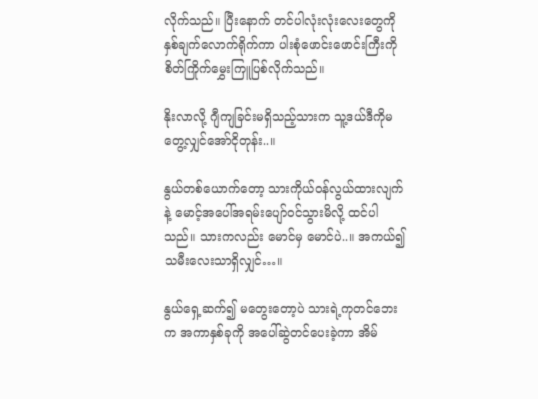လိုက်သည်။ ပြီးနောက် တင်ပါလုံးလုံးလေးတွေကို နှစ်ချက်လောက်ရိုက်ကာ ပါးစုံဖောင်းဖောင်းကြီးကို စိတ်ကြိုက်မွှေးကြူပြစ်လိုက်သည်။

နိုးလာလို့ ဂျီကျခြင်းမရှိသည့်သားက သူ့ဒယ်ဒီကိုမတွေ့လျှင်အော်ငိုတုန်း..။

နွယ်တစ်ယောက်တော့ သားကိုယ်ဝန်လွယ်ထားလျက်နဲ့ မောင့်အ‌ပေါ်အရမ်းပျော်ဝင်သွားမိလို့ ထင်ပါသည်။ သားကလည်း မောင်မှ မောင်ပဲ..။ အကယ်၍ သမီးလေးသာရှိလျှင်…။

နွယ်ရှေ့ဆက်၍ မတွေးတော့ပဲ သားရဲ့ကုတင်ဘေးက အကာနှစ်ခုကို အပေါ်ဆွဲတင်ပေးခဲ့ကာ အိမ်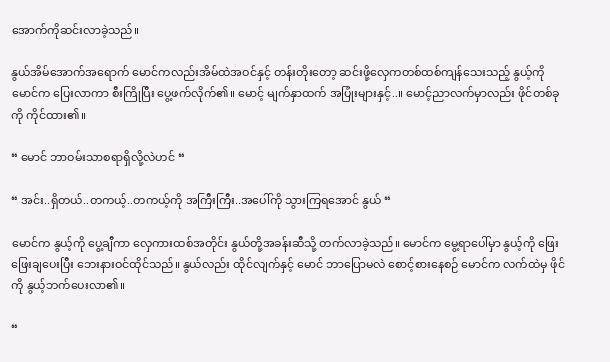အောက်ကိုဆင်းလာခဲ့သည်။

နွယ်အိမ်အောက်အရောက် မောင်ကလည်းအိမ်ထဲအဝင်နှင့် တန်းတိုးတော့ ဆင်းဖို့လှေကတစ်ထစ်ကျန်သေးသည့် နွယ့်ကို မောင်က ပြေးလာကာ စီးကြိုပြီး ပွေ့ဖက်လိုက်၏။ မောင့် မျက်နှာထက် အပြုံးများနှင့်..။ မောင့်ညာလက်မှာလည်း ဖိုင်တစ်ခုကို ကိုင်ထား၏။

“ မောင် ဘာဝမ်းသာစရာရှိလို့လဲဟင် “

“ အင်း..ရှိတယ်..တကယ့်..တကယ့်ကို အကြီးကြီး..အပေါ်ကို သွားကြရအောင် နွယ် “

မောင်က နွယ့်ကို ပွေ့ချီကာ လှေကားထစ်အတိုင်း နွယ်တို့အခန်းဆီသို့ တက်လာခဲ့သည်။ မောင်က မွေ့ရာပေါ်မှာ နွယ့်ကို ဖြေးဖြေးချပေးပြီး ဘေးနားဝင်ထိုင်သည်။ နွယ်လည်း ထိုင်လျက်နှင့် မောင် ဘာပြောမလဲ စောင့်စားနေစဉ် မောင်က လက်ထဲမှ ဖိုင်ကို နွယ့်ဘက်ပေးလာ၏။

“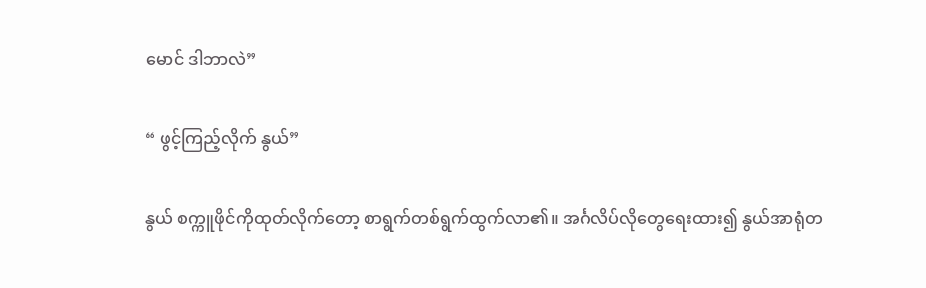မောင် ဒါဘာလဲ”

“ ဖွင့်ကြည့်လိုက် နွယ်”

နွယ် စက္ကူဖိုင်ကိုထုတ်လိုက်တော့ စာရွက်တစ်ရွက်ထွက်လာ၏။ အင်္ဂလိပ်လိုတွေရေးထား၍ နွယ်အာရုံတ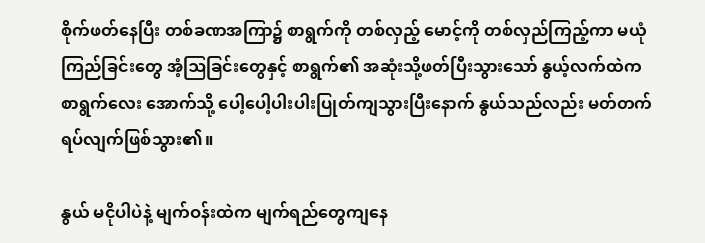စိုက်ဖတ်နေပြီး တစ်ခဏအကြာ၌ စာရွက်ကို တစ်လှည့် မောင့်ကို တစ်လှည်ကြည့်ကာ မယုံကြည်ခြင်းတွေ အံ့ဩခြင်းတွေနှင့် စာရွက်၏ အဆုံးသို့ဖတ်ပြီးသွားသော် နွယ့်လက်ထဲက စာရွက်လေး ‌‌အောက်သို့ ပေါ့ပေါ့ပါးပါးပြုတ်ကျသွားပြီးနောက် နွယ်သည်လည်း မတ်တက်ရပ်လျက်ဖြစ်သွား၏။

နွယ် မငိုပါပဲနဲ့ မျက်ဝန်းထဲက မျက်ရည်တွေကျနေ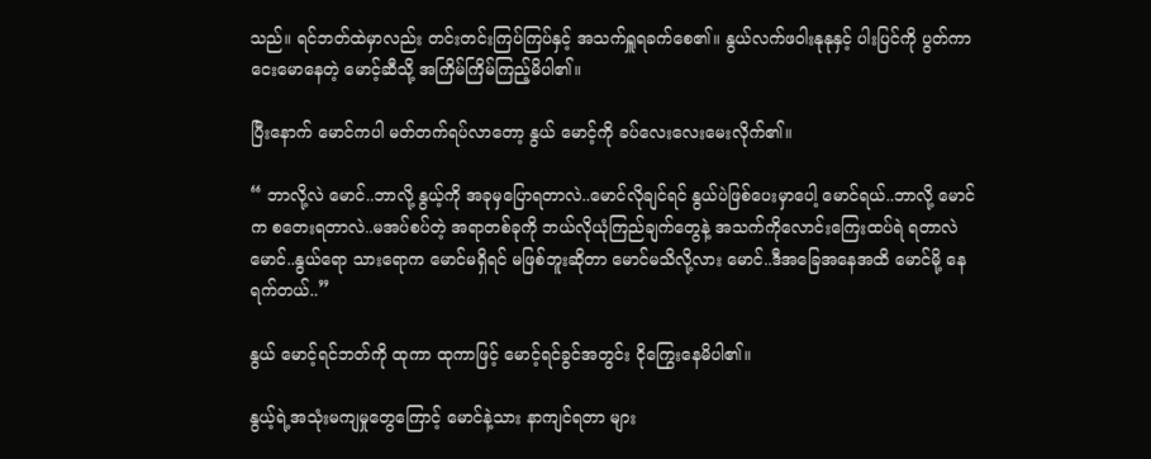သည်။ ရင်ဘတ်ထဲမှာလည်း တင်းတင်းကြပ်ကြပ်နှင့် အသက်ရှူရခက်စေ၏။ နွယ်လက်ဖဝါးနုနုနှင့် ပါးပြင်ကို ပွတ်ကာ ငေးမောနေတဲ့ မောင့်ဆီသို့ အကြိမ်ကြိမ်ကြည့်မိပါ၏။

ပြီးနောက် မောင်ကပါ မတ်တက်ရပ်လာတော့ နွယ် မောင့်ကို ခပ်လေးလေးမေးလိုက်၏။

“ ဘာလို့လဲ မောင်..ဘာလို့ နွယ့်ကို အခုမှပြောရတာလဲ..မောင်လိုချင်ရင် နွယ်ပဲဖြစ်ပေးမှာပေါ့ မောင်ရယ်..ဘာလို့ မောင်က စတေးရတာလဲ..မအပ်စပ်တဲ့ အရာတစ်ခုကို ဘယ်လိုယုံကြည်ချက်တွေနဲ့ အသက်ကိုလောင်းကြေးထပ်ရဲ ရတာလဲ မောင်..နွယ်ရော သားရောက မောင်မရှိရင် မဖြစ်ဘူး‌ဆိုတာ မောင်မသိလို့လား မောင်..ဒီအခြေအနေအထိ မောင်မို့ နေရက်တယ်..”

နွယ် မောင့်ရင်ဘတ်ကို ထုကာ ထုကာဖြင့် မောင့်ရင်ခွင်အတွင်း ငိုကြွေးနေမိပါ၏။

နွယ့်ရဲ့အသုံးမကျမှုတွေကြောင့် မောင်နဲ့သား နာကျင်ရတာ များ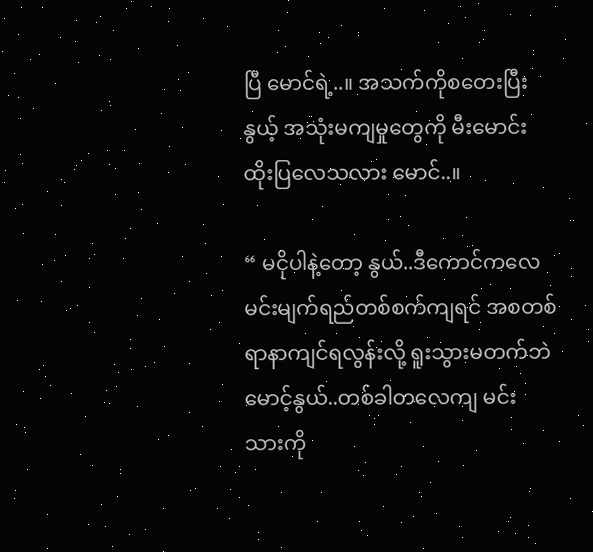ပြီ မောင်ရဲ့..။ အသက်ကိုစတေးပြီး နွယ့် အသုံးမကျမှုတွေကို မီးမောင်းထိုးပြလေသလား မောင်..။

“ မငိုပါနဲ့တော့ နွယ်..ဒီကောင်ကလေ မင်းမျက်ရည်တစ်စက်ကျရင် အစတစ်ရာနာကျင်ရလွန်းလို့ ရူးသွားမတက်ဘဲ မောင့်နွယ်..တစ်ခါတလေကျ မင်း သားကို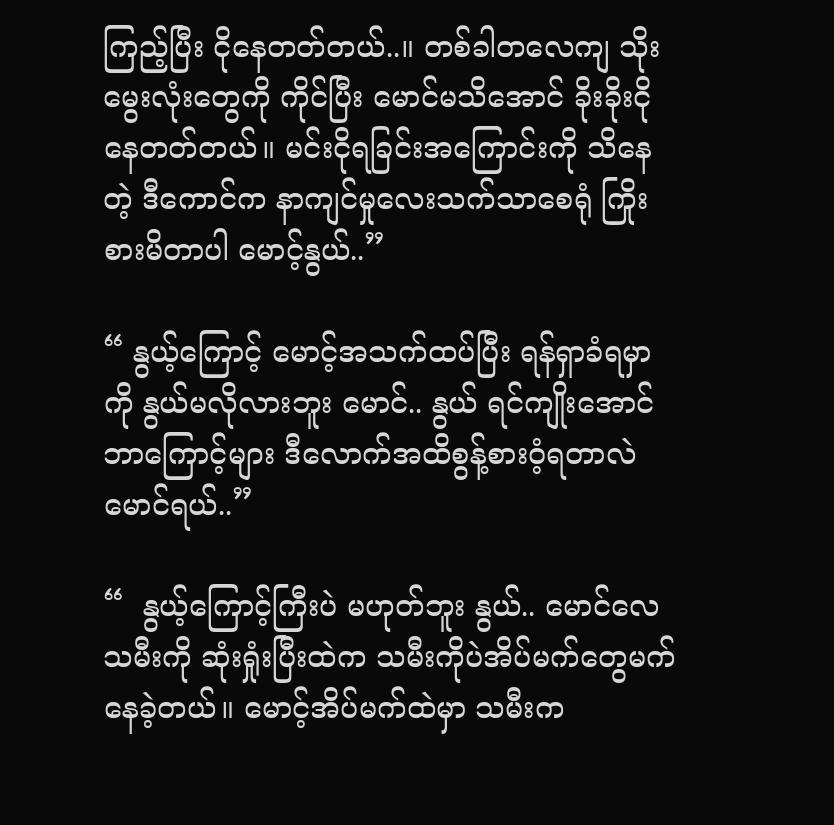ကြည့်ပြီး ငိုနေတတ်တယ်..။ တစ်ခါ‌တလေကျ သိုးမွေးလုံးတွေကို ကိုင်ပြီး မောင်မသိအောင် ခိုးခိုးငိုနေတတ်တယ်။ မင်းငိုရခြင်းအကြောင်းကို သိနေတဲ့ ဒီကောင်က နာကျင်မှုလေးသက်သာစေရုံ ကြိုးစားမိတာပါ မောင့်နွယ်..”

“ နွယ့်ကြောင့် မောင့်အသက်ထပ်ပြီး ရန်ရှာခံရမှာကို နွယ်မလိုလားဘူး မောင်.. နွယ် ရင်ကျိုးအောင် ဘာကြောင့်များ ဒီလောက်အထိစွန့်စားဝံ့ရတာလဲ မောင်ရယ်..”

“  နွယ့်ကြောင့်ကြီးပဲ မဟုတ်ဘူး နွယ်.. မောင်လေ သမီးကို ဆုံးရှုံးပြီးထဲက သမီးကိုပဲအိပ်မက်တွေမက်နေခဲ့တယ်။ မောင့်အိပ်မက်ထဲမှာ သမီးက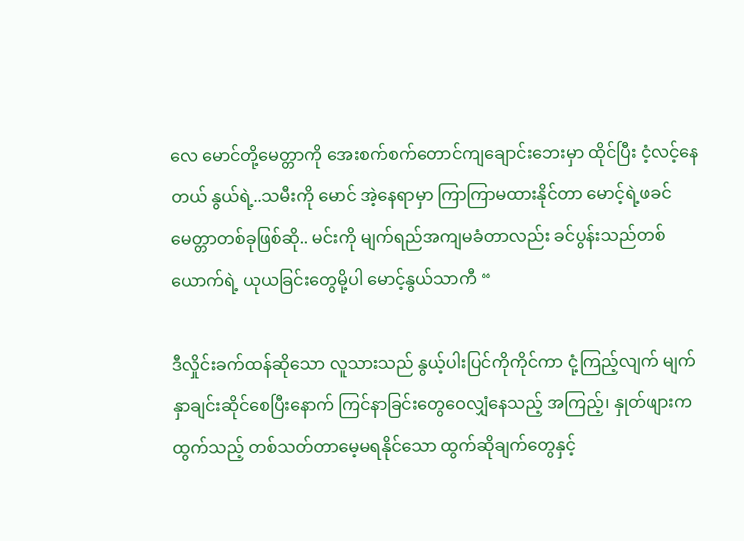လေ မောင်တို့မေတ္တာကို အေးစက်စက်တောင်ကျချောင်း‌ဘေးမှာ ထိုင်ပြီး ငံ့လင့်နေတယ် နွယ်ရဲ့..သမီးကို မောင် အဲ့နေရာမှာ ကြာကြာမထားနိုင်တာ မောင့်ရဲ့ဖခင်မေတ္တာတစ်ခုဖြစ်ဆို.. မင်းကို မျက်ရည်အကျမခံတာလည်း ခင်ပွန်းသည်တစ်ယောက်ရဲ့ ယုယခြင်းတွေမို့ပါ မောင့်နွယ်သာကီ “

ဒီလှိုင်းခက်ထန်ဆိုသော လူသားသည် နွယ့်ပါးပြင်ကိုကိုင်ကာ ငုံ့ကြည့်လျက် မျက်နှာချင်းဆိုင်စေပြီးနောက် ကြင်နာခြင်းတွေဝေလျှံနေသည့် အကြည့်၊ နှုတ်ဖျားကထွက်သည့် တစ်သတ်တာမေ့မရနိုင်သော ထွက်ဆိုချက်တွေနှင့်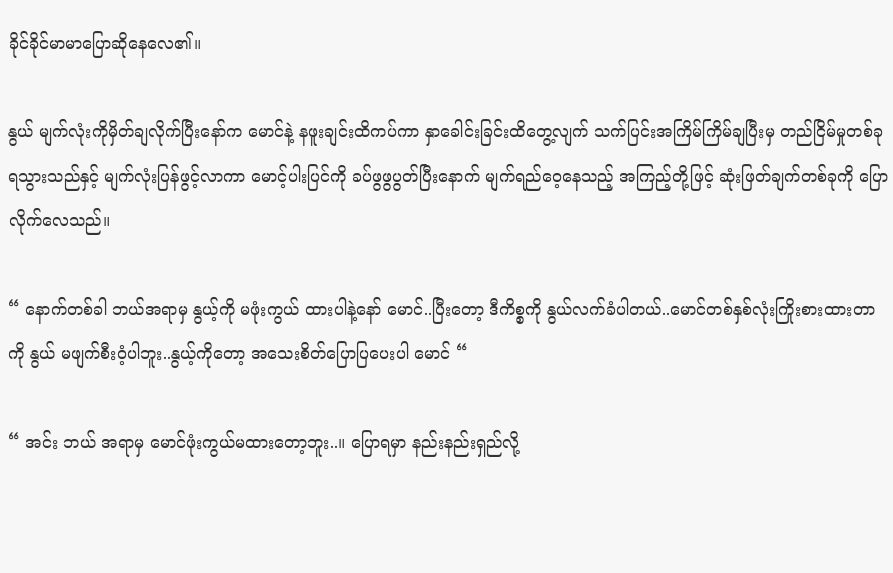ခိုင်ခိုင်မာမာပြော‌ဆိုနေလေ၏။

နွယ် မျက်လုံးကိုမှိတ်ချလိုက်ပြီးနော်က မောင်နဲ့ နဖူးချင်းထိကပ်ကာ နှာခေါင်းခြင်းထိတွေ့လျက် သက်ပြင်းအကြိမ်ကြိမ်ချပြီးမှ တည်ငြိမ်မှုတစ်ခုရသွားသည်နှင့် မျက်လုံးပြန်ဖွင့်လာကာ မောင့်ပါးပြင်ကို ခပ်ဖွဖွပွတ်ပြီးနောက် မျက်ရည်ဝေ့နေသည့် အကြည့်တို့ဖြင့် ဆုံးဖြတ်ချက်တစ်ခုကို ပြောလိုက်လေသည်။

“ နောက်တစ်ခါ ဘယ်အရာမှ နွယ့်ကို မဖုံးကွယ် ထားပါနဲ့နော် မောင်..ပြီးတော့ ဒီကိစ္စကို နွယ်လက်ခံပါတယ်..မောင်တစ်နှစ်လုံးကြိုးစားထားတာကို နွယ် မဖျက်စီးဝံ့ပါဘူး..နွယ့်ကိုတော့ အသေးစိတ်ပြောပြပေးပါ မောင် “

“ အင်း ဘယ် အရာမှ မောင်ဖုံးကွယ်မထားတော့ဘူး..။ ပြောရမှာ နည်းနည်းရှည်လို့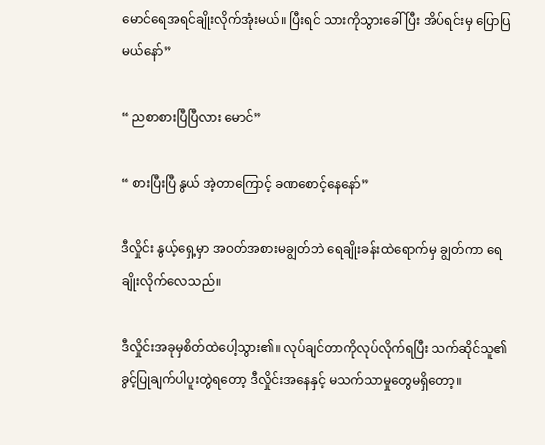မောင်ရေအရင်ချိုးလိုက်အုံးမယ်။ ပြီးရင် သားကိုသွားခေါ်ပြီး အိပ်ရင်းမှ ပြောပြမယ်နော်”

“ ညစာစားပြီပြီလား မောင်”

“ စားပြီးပြီ နွယ် အဲ့တာကြောင့် ခဏစောင့်နေနော်”

ဒီလှိုင်း နွယ့်ရှေ့မှာ အဝတ်အစားမချွတ်ဘဲ ရေချိုးခန်းထဲရောက်မှ ချွတ်ကာ ရေချိုးလိုက်လေသည်။

ဒီလှိုင်းအခုမှစိတ်ထဲပေါ့သွား၏။ လုပ်ချင်တာကိုလုပ်လိုက်ရပြီး သက်ဆိုင်သူ၏ ခွင့်ပြုချက်ပါပူးတွဲရတော့ ဒီလှိုင်းအနေနှင့် မသက်သာမှုတွေမရှိတော့။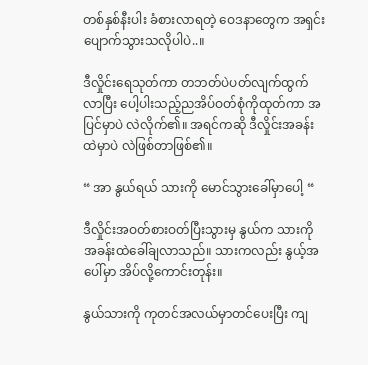တစ်နှစ်နီးပါး ခံစားလာရတဲ့ ဝေဒနာတွေက အရှင်းပျောက်သွားသလိုပါပဲ..။

ဒီလှိုင်းရေသုတ်ကာ တဘတ်ပဲပတ်လျက်ထွက်လာပြီး ပေါ့ပါးသည့်ညအိပ်ဝတ်စုံကိုထုတ်ကာ အပြင်မှာပဲ လဲလိုက်၏။ အရင်ကဆို ဒီလှိုင်းအခန်းထဲမှာပဲ လဲဖြစ်တာဖြစ်၏။

“ အာ နွယ်ရယ် သားကို မောင်သွားခေါ်မှာပေါ့ “

ဒီလှိုင်းအဝတ်စားဝတ်ပြီးသွားမှ နွယ်က သားကို အခန်းထဲခေါ်ချလာသည်။ သားကလည်း နွယ့်အပေါ်မှာ အိပ်လို့ကောင်းတုန်း။

နွယ်သားကို ကုတင်အလယ်မှာတင်ပေးပြီး ကျ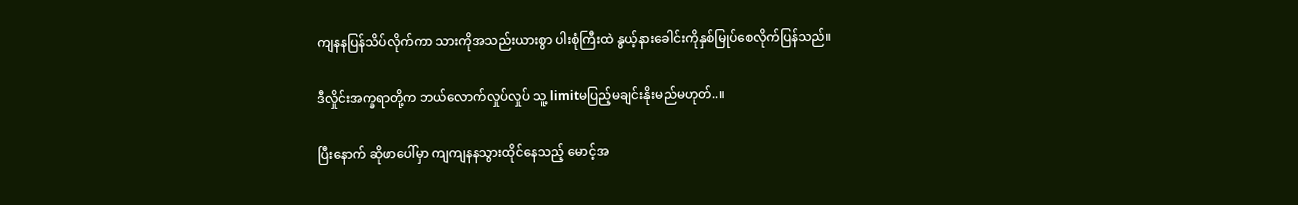ကျနနပြန်သိပ်လိုက်ကာ သားကိုအသည်းယားစွာ ပါးစုံကြီးထဲ နွယ့်နားခေါင်းကိုနှစ်မြုပ်စေလိုက်ပြန်သည်။

ဒီလှိုင်းအက္ခရာတို့က ဘယ်လောက်လှုပ်လှုပ် သူ့ limitမပြည့်မချင်းနိုးမည်မဟုတ်..။

ပြီးနောက် ဆိုဖာပေါ်မှာ ကျကျနနသွားထိုင်နေသည့် မောင့်အ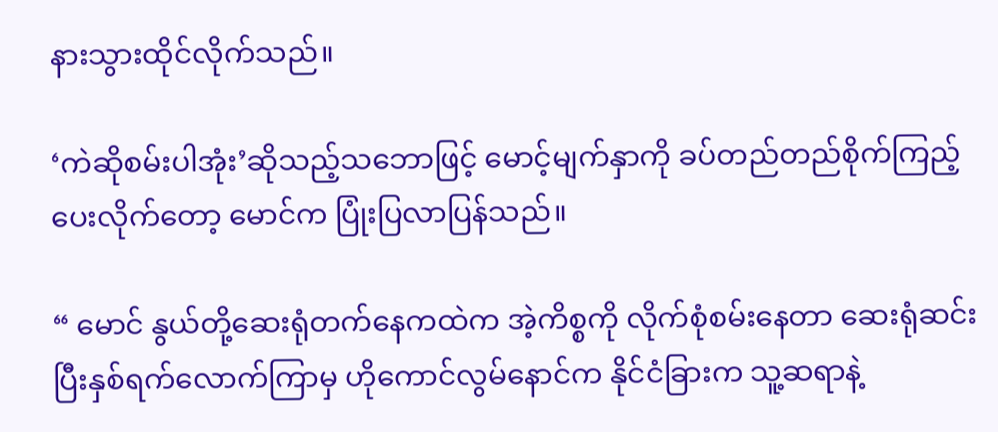နားသွားထိုင်လိုက်သည်။

‘ကဲဆိုစမ်းပါအုံး’ဆိုသည့်သဘောဖြင့် မောင့်မျက်နှာကို ခပ်တည်တည်စိုက်ကြည့်ပေးလိုက်တော့ မောင်က ပြုံးပြလာပြန်သည်။

“ မောင် နွယ်တို့ဆေးရုံတက်နေကထဲက အဲ့ကိစ္စကို လိုက်စုံစမ်းနေတာ ဆေးရုံဆင်းပြီးနှစ်ရက်လောက်ကြာမှ ဟိုကောင်လွမ်‌နောင်က နိုင်ငံခြားက သူ့ဆရာနဲ့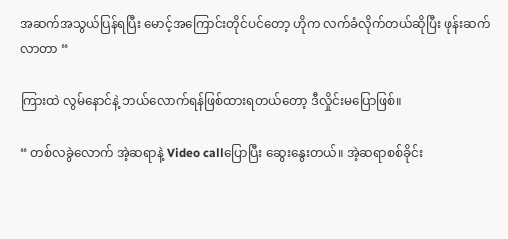အဆက်အသွယ်ပြန်ရပြီး မောင့်အကြောင်းတိုင်ပင်တော့ ဟိုက လက်ခံလိုက်တယ်ဆိုပြီး ဖုန်းဆက်လာတာ “

ကြားထဲ လွမ်နောင်နဲ့ ဘယ်လောက်ရန်ဖြစ်ထားရတယ်တော့ ဒီလှိုင်းမပြောဖြစ်။

“ တစ်လ‌ခွဲလောက် အဲ့ဆရာနဲ့ Video callပြောပြီး ဆွေးနွေးတယ်။ အဲ့ဆရာစစ်ခိုင်း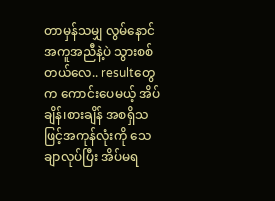တာမှန်သမျှ လွမ်နောင် အကူအညီနဲ့ပဲ သွားစစ်တယ်လေ.. resultတွေက ကောင်းပေမယ့် အိပ်ချိန်၊စားချိန် အစရှိသဖြင့်အကုန်လုံးကို သေချာလုပ်ပြီး အိပ်မရ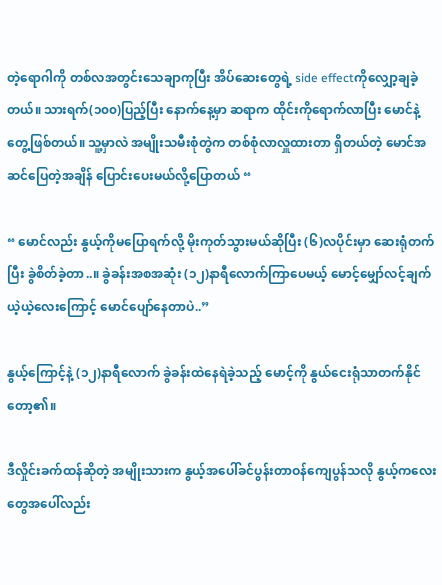တဲ့ရောဂါကို တစ်လအတွင်းသေချာကုပြီး အိပ်‌ဆေးတွေရဲ့ side effectကိုလျှော့ချခဲ့တယ်။ သားရက်(၁၀၀)ပြည့်ပြီး နောက်နေ့မှာ ဆရာက ထိုင်းကိုရောက်လာပြီး မောင်နဲ့ တွေ့ဖြစ်တယ်။ သူ့မှာလဲ အမျိုးသမီးစုံတွဲက တစ်စုံလာလှူထားတာ ရှိတယ်တဲ့ မောင်အဆင်ပြေတဲ့အချိန် ပြောင်းပေးမယ်လို့ပြောတယ် “

“ မောင်လည်း နွယ့်ကိုမပြောရက်လို့ မိုးကုတ်သွားမယ်ဆိုပြီး (၆)လပိုင်းမှာ ဆေးရုံတက်ပြီး ခွဲစိတ်ခဲ့တာ..။ ခွဲခန်းအစအဆုံး (၁၂)နာရီလောက်ကြာပေမယ့် မောင့်မျှော်လင့်ချက်ယဲ့ယဲ့လေးကြောင့် မောင်ပျော်နေတာပဲ..”

နွယ့်ကြောင့်နဲ့ (၁၂)နာရီလောက် ခွဲခန်းထဲနေရဲခဲ့သည့် မောင့်ကို နွယ်ငေးရုံသာတက်နိုင်တော့၏။

ဒီလှိုင်းခက်ထန်ဆိုတဲ့ အမျိုးသားက နွယ့်အပေါ်ခင်ပွန်းတာဝန်ကျေပွန်သလို နွယ့်ကလေးတွေအပေါ်လည်း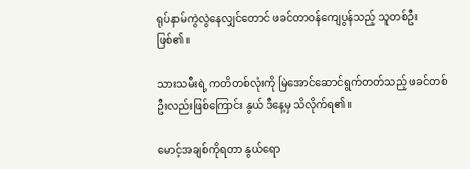ရုပ်နာမ်ကွဲလွဲနေလျှင်တောင် ဖခင်တာဝန်ကျေပွန်သည့် သူတစ်ဦးဖြစ်၏။

သားသမီးရဲ့ ကတိတစ်လုံးကို မြဲအောင်ဆောင်ရွက်တတ်သည့် ဖခင်တစ်ဦးလည်းဖြစ်ကြောင်း နွယ် ဒီနေ့မှ သိလိုက်ရ၏။

မောင့်အချစ်ကိုရတာ နွယ်ရော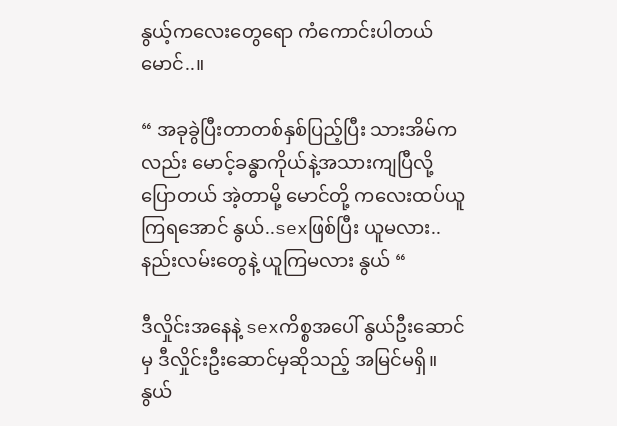နွယ့်ကလေးတွေရော ကံကောင်းပါတယ် မောင်..။

“ အခုခွဲပြီးတာတစ်နှစ်ပြည့်ပြီး သားအိမ်ကလည်း မောင့်ခန္ဓာကိုယ်နဲ့အသားကျပြီလို့ ပြောတယ် အဲ့တာမို့ မောင်တို့ ကလေးထပ်ယူကြရအောင် နွယ်..sexဖြစ်ပြီး ယူမလား.. နည်းလမ်းတွေနဲ့ ယူကြမလား နွယ် “

ဒီလှိုင်းအနေနဲ့ sexကိစ္စအပေါ် နွယ်ဦးဆောင်မှ ဒီလှိုင်းဦးဆောင်မှဆိုသည့် အမြင်မရှိ။ နွယ်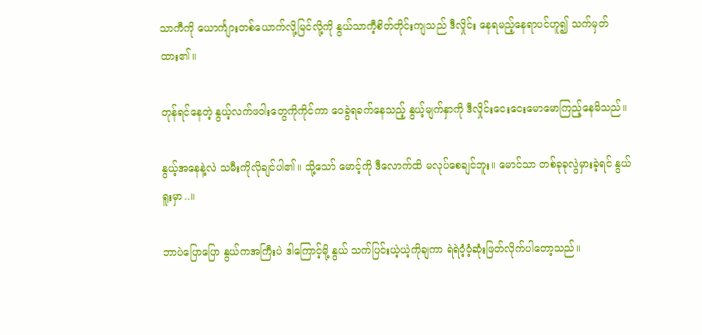သာကီကို ယောင်္ကျားတစ်ယောက်လို့မြင်လို့ကို နွယ်သာကီ့စိတ်တိုင်းကျသည် ဒီလှိုင်း နေရမည့်နေရာပင်ဟူ၍ သက်မှတ်ထား၏။

တုန်ရင်နေတဲ့ နွယ့်လက်ဖဝါးတွေကိုကိုင်ကာ ဝေခွဲရခက်နေသည့် နွယ့်မျက်နှာကို ဒီလှိုင်းငေးငေးမောမောကြည့်နေမိသည်။

နွယ့်အနေနဲ့လဲ သမီးကိုလိုချင်ပါ၏။ သို့သော် မောင့်ကို ဒီလောက်ထိ မလုပ်စေချင်ဘူး။ မောင်သာ တစ်ခုခုလွဲမှားခဲ့ရင် နွယ်ရူးမှာ..။

ဘာပဲပြောပြော နွယ်ကအကြီးပဲ ဒါကြောင့်မို့ နွယ် သက်ပြင်းယဲ့ယဲ့ကိုချကာ ရဲရဲဝံ့ဝံ့ဆုံးဖြတ်လိုက်ပါတော့သည်။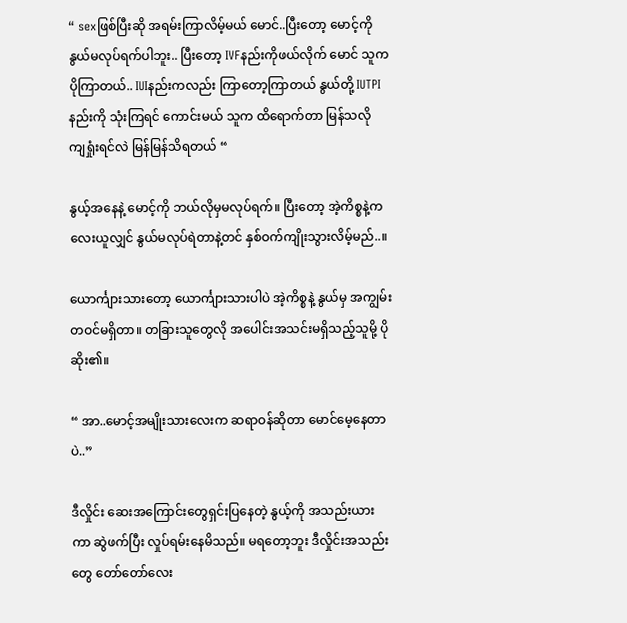“ sexဖြစ်ပြီးဆို အရမ်းကြာလိမ့်မယ် မောင်..ပြီးတော့ မောင့်ကို နွယ်မလုပ်ရက်ပါဘူး.. ပြီးတော့ IVFနည်းကိုဖယ်လိုက် မောင် သူကပိုကြာတယ်.. IUIနည်းကလည်း ကြာတော့ကြာတယ် နွယ်တို့ IUTPIနည်းကို သုံးကြရင် ကောင်းမယ် သူက ထိရောက်တာ မြန်သလို ကျရှုံးရင်လဲ မြန်မြန်သိရတယ် “

နွယ့်အနေနဲ့ မောင့်ကို ဘယ်လိုမှမလုပ်ရက်။ ပြီးတော့ အဲ့ကိစ္စနဲ့ကလေးယူလျှင် နွယ်မလုပ်ရဲတာနဲ့တင် နှစ်ဝက်ကျိုးသွားလိမ့်မည်..။

ယောင်္ကျားသားတော့ ယောင်္ကျားသားပါပဲ အဲ့ကိစ္စနဲ့ နွယ်မှ အကျွမ်းတဝင်မရှိတာ။ တခြားသူတွေလို အပေါင်းအသင်းမရှိသည့်သူမို့ ပိုဆိုး၏။

“ အာ..မောင့်အမျိုးသားလေးက ဆရာဝန်ဆိုတာ မောင်မေ့နေတာပဲ..”

ဒီလှိုင်း ဆေးအကြောင်းတွေရှင်းပြနေတဲ့ နွယ့်ကို အသည်းယားကာ ဆွဲဖက်ပြီး လှုပ်ရမ်းနေမိသည်။ မရတော့ဘူး ဒီလှိုင်းအသည်းတွေ တော်တော်လေး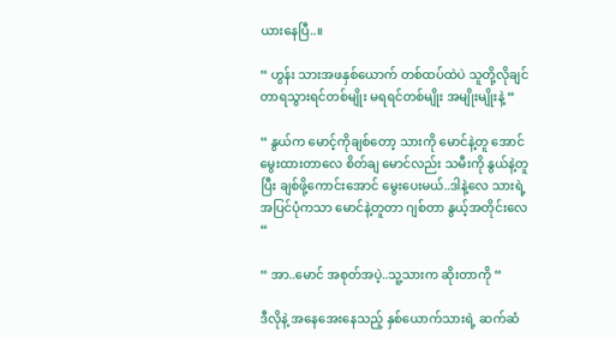ယားနေပြီ..။

“ ဟွန်း သားအဖနှစ်ယောက် တစ်ထပ်ထဲပဲ သူတို့လိုချင်တာရသွားရင်တစ်မျိုး မရရင်တစ်မျိုး အမျိုးမျိုးနဲ့ “

“ နွယ်က မောင့်ကိုချစ်တော့ ‌သားကို မောင်နဲ့တူ အောင်မွေးထားတာလေ စိတ်ချ မောင်လည်း သမီးကို နွယ်နဲ့တူပြီး ချစ်ဖို့ကောင်းအောင် မွေးပေးမယ်..ဒါနဲ့လေ သားရဲ့အပြင်ပုံကသာ မောင်နဲ့တူတာ ဂျစ်တာ နွယ့်အတိုင်းလေ “

“ အာ..မောင် အစုတ်အပဲ့..သူ့သားက ဆိုးတာကို “

ဒီလိုနဲ့ အနေအေးနေသည့် နှစ်ယောက်သားရဲ့ ဆက်ဆံ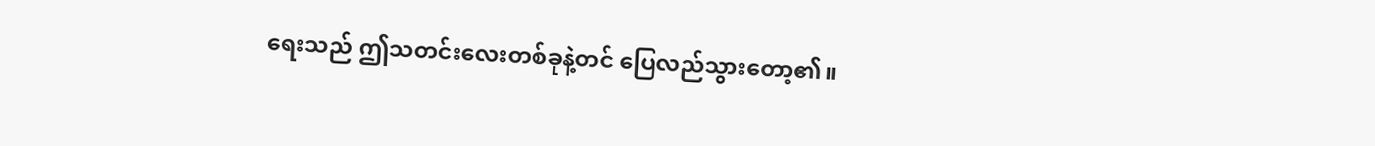ရေးသည် ဤသတင်းလေးတစ်ခုနဲ့တင် ‌ပြေလည်သွားတော့၏။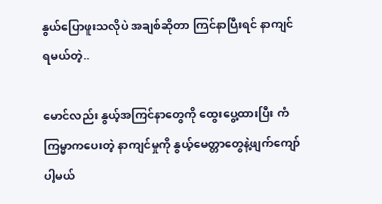နွယ်ပြောဖူးသလိုပဲ အချစ်ဆိုတာ ကြင်နာပြီးရင် နာကျင်ရမယ်တဲ့..

မောင်လည်း နွယ့်အကြင်နာတွေကို ထွေးပွေ့ထားပြီး ကံကြမ္မာကပေးတဲ့ နာကျင်မှုကို နွယ့်မေတ္တာတွေနဲ့ဖျက်ကျော်ပါ့မယ်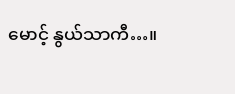မောင့် နွယ်သာကီ…။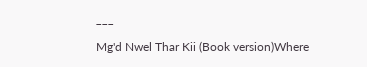___

Mg'd Nwel Thar Kii (Book version)Where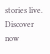stories live. Discover now